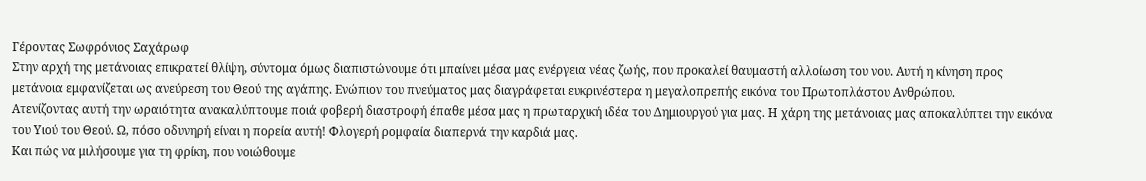Γέροντας Σωφρόνιος Σαχάρωφ
Στην αρχή της μετάνοιας επικρατεί θλίψη, σύντομα όμως διαπιστώνουμε ότι μπαίνει μέσα μας ενέργεια νέας ζωής, που προκαλεί θαυμαστή αλλοίωση του νου. Αυτή η κίνηση προς μετάνοια εμφανίζεται ως ανεύρεση του Θεού της αγάπης. Ενώπιον του πνεύματος μας διαγράφεται ευκρινέστερα η μεγαλοπρεπής εικόνα του Πρωτοπλάστου Ανθρώπου.
Ατενίζοντας αυτή την ωραιότητα ανακαλύπτουμε ποιά φοβερή διαστροφή έπαθε μέσα μας η πρωταρχική ιδέα του Δημιουργού για μας. Η χάρη της μετάνοιας μας αποκαλύπτει την εικόνα του Υιού του Θεού. Ω, πόσο οδυνηρή είναι η πορεία αυτή! Φλογερή ρομφαία διαπερνά την καρδιά μας.
Και πώς να μιλήσουμε για τη φρίκη, που νοιώθουμε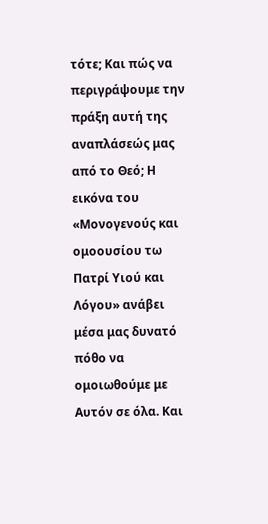τότε; Και πώς να περιγράψουμε την πράξη αυτή της αναπλάσεώς μας από το Θεό; Η εικόνα του «Μονογενούς και ομοουσίου τω Πατρί Υιού και Λόγου» ανάβει μέσα μας δυνατό πόθο να ομοιωθούμε με Αυτόν σε όλα. Και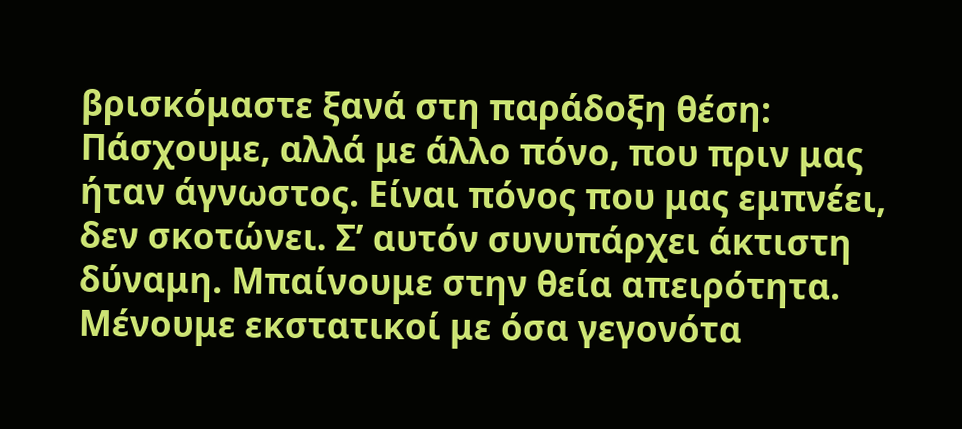βρισκόμαστε ξανά στη παράδοξη θέση: Πάσχουμε, αλλά με άλλο πόνο, που πριν μας ήταν άγνωστος. Είναι πόνος που μας εμπνέει, δεν σκοτώνει. Σ’ αυτόν συνυπάρχει άκτιστη δύναμη. Μπαίνουμε στην θεία απειρότητα. Μένουμε εκστατικοί με όσα γεγονότα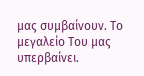μας συμβαίνουν. Το μεγαλείο Του μας υπερβαίνει.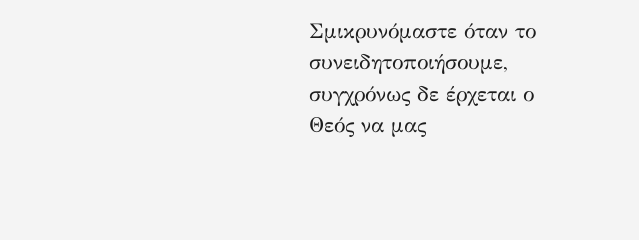Σμικρυνόμαστε όταν το συνειδητοποιήσουμε, συγχρόνως δε έρχεται ο Θεός να μας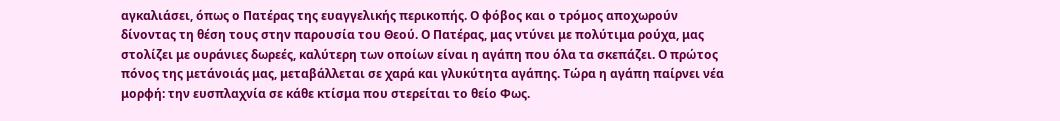αγκαλιάσει, όπως ο Πατέρας της ευαγγελικής περικοπής. Ο φόβος και ο τρόμος αποχωρούν δίνοντας τη θέση τους στην παρουσία του Θεού. Ο Πατέρας, μας ντύνει με πολύτιμα ρούχα, μας στολίζει με ουράνιες δωρεές, καλύτερη των οποίων είναι η αγάπη που όλα τα σκεπάζει. Ο πρώτος πόνος της μετάνοιάς μας, μεταβάλλεται σε χαρά και γλυκύτητα αγάπης. Τώρα η αγάπη παίρνει νέα μορφή: την ευσπλαχνία σε κάθε κτίσμα που στερείται το θείο Φως.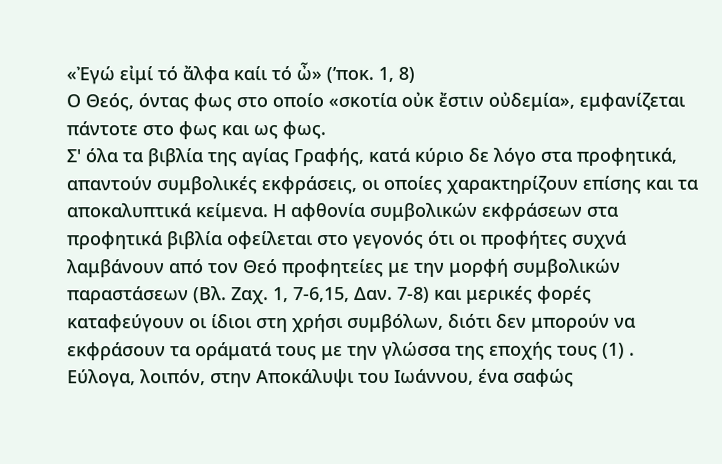«Ἐγώ εἰμί τό ἄλφα καίι τό ὦ» (ʼποκ. 1, 8)
Ο Θεός, όντας φως στο οποίο «σκοτία οὐκ ἔστιν οὐδεμία», εμφανίζεται πάντοτε στο φως και ως φως.
Σ' όλα τα βιβλία της αγίας Γραφής, κατά κύριο δε λόγο στα προφητικά, απαντούν συμβολικές εκφράσεις, οι οποίες χαρακτηρίζουν επίσης και τα αποκαλυπτικά κείμενα. Η αφθονία συμβολικών εκφράσεων στα προφητικά βιβλία οφείλεται στο γεγονός ότι οι προφήτες συχνά λαμβάνουν από τον Θεό προφητείες με την μορφή συμβολικών παραστάσεων (Βλ. Ζαχ. 1, 7-6,15, Δαν. 7-8) και μερικές φορές καταφεύγουν οι ίδιοι στη χρήσι συμβόλων, διότι δεν μπορούν να εκφράσουν τα οράματά τους με την γλώσσα της εποχής τους (1) . Εύλογα, λοιπόν, στην Αποκάλυψι του Ιωάννου, ένα σαφώς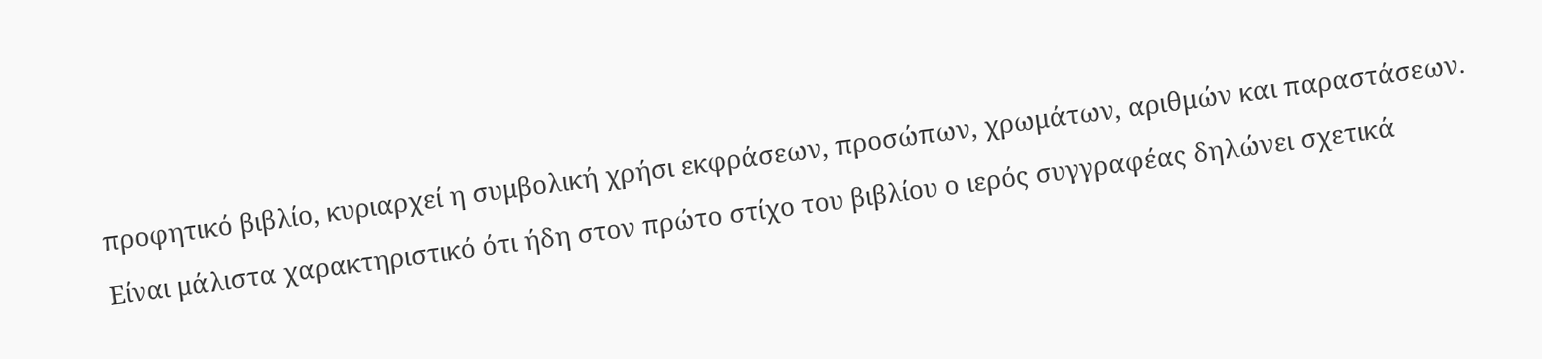προφητικό βιβλίο, κυριαρχεί η συμβολική χρήσι εκφράσεων, προσώπων, χρωμάτων, αριθμών και παραστάσεων. Είναι μάλιστα χαρακτηριστικό ότι ήδη στον πρώτο στίχο του βιβλίου ο ιερός συγγραφέας δηλώνει σχετικά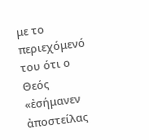με το περιεχόμενό του ότι ο Θεός «ἐσήμανεν ἀποστείλας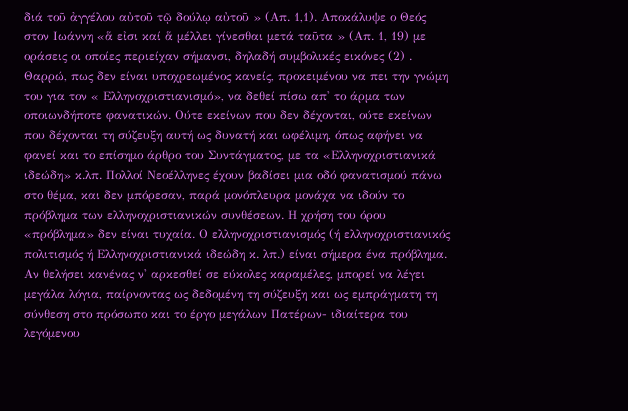διά τοῦ ἀγγέλου αὐτοῦ τῷ δούλῳ αὐτοῦ » (Απ. 1,1). Αποκάλυψε ο Θεός στον Ιωάννη «ἅ εἰσι καί ἅ μέλλει γίνεσθαι μετά ταῦτα » (Απ. 1, 19) με οράσεις οι οποίες περιείχαν σήμανσι, δηλαδή συμβολικές εικόνες (2) .
Θαρρώ, πως δεν είναι υποχρεωμένος κανείς, προκειμένου να πει την γνώμη του για τον « Ελληνοχριστιανισμό», να δεθεί πίσω απ' το άρμα των οποιωνδήποτε φανατικών. Ούτε εκείνων που δεν δέχονται, ούτε εκείνων που δέχονται τη σύζευξη αυτή ως δυνατή και ωφέλιμη, όπως αφήνει να φανεί και το επίσημο άρθρο του Συντάγματος, με τα «Ελληνοχριστιανικά ιδεώδη» κ.λπ. Πολλοί Νεοέλληνες έχουν βαδίσει μια οδό φανατισμού πάνω στο θέμα, και δεν μπόρεσαν, παρά μονόπλευρα μονάχα να ιδούν το πρόβλημα των ελληνοχριστιανικών συνθέσεων. Η χρήση του όρου «πρόβλημα» δεν είναι τυχαία. Ο ελληνοχριστιανισμός (ή ελληνοχριστιανικός πολιτισμός ή Ελληνοχριστιανικά ιδεώδη κ. λπ.) είναι σήμερα ένα πρόβλημα. Αν θελήσει κανένας ν' αρκεσθεί σε εύκολες καραμέλες, μπορεί να λέγει μεγάλα λόγια, παίρνοντας ως δεδομένη τη σύζευξη και ως εμπράγματη τη σύνθεση στο πρόσωπο και το έργο μεγάλων Πατέρων- ιδιαίτερα του λεγόμενου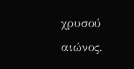χρυσού αιώνος.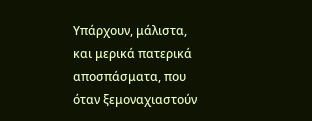Υπάρχουν, μάλιστα, και μερικά πατερικά αποσπάσματα, που όταν ξεμοναχιαστούν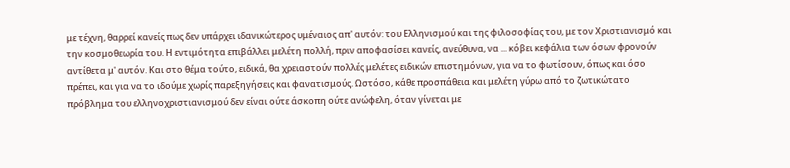με τέχνη, θαρρεί κανείς πως δεν υπάρχει ιδανικώτερος υμέναιος απ' αυτόν: του Ελληνισμού και της φιλοσοφίας του, με τον Χριστιανισμό και την κοσμοθεωρία του. Η εντιμότητα επιβάλλει μελέτη πολλή, πριν αποφασίσει κανείς, ανεύθυνα, να ... κόβει κεφάλια των όσων φρονούν αντίθετα μ' αυτόν. Και στο θέμα τούτο, ειδικά, θα χρειαστούν πολλές μελέτες ειδικών επιστημόνων, για να το φωτίσουν, όπως και όσο πρέπει, και για να το ιδούμε χωρίς παρεξηγήσεις και φανατισμούς. Ωστόσο, κάθε προσπάθεια και μελέτη γύρω από το ζωτικώτατο πρόβλημα του ελληνοχριστιανισμού δεν είναι ούτε άσκοπη ούτε ανώφελη, όταν γίνεται με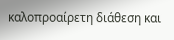καλοπροαίρετη διάθεση και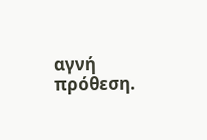αγνή πρόθεση.